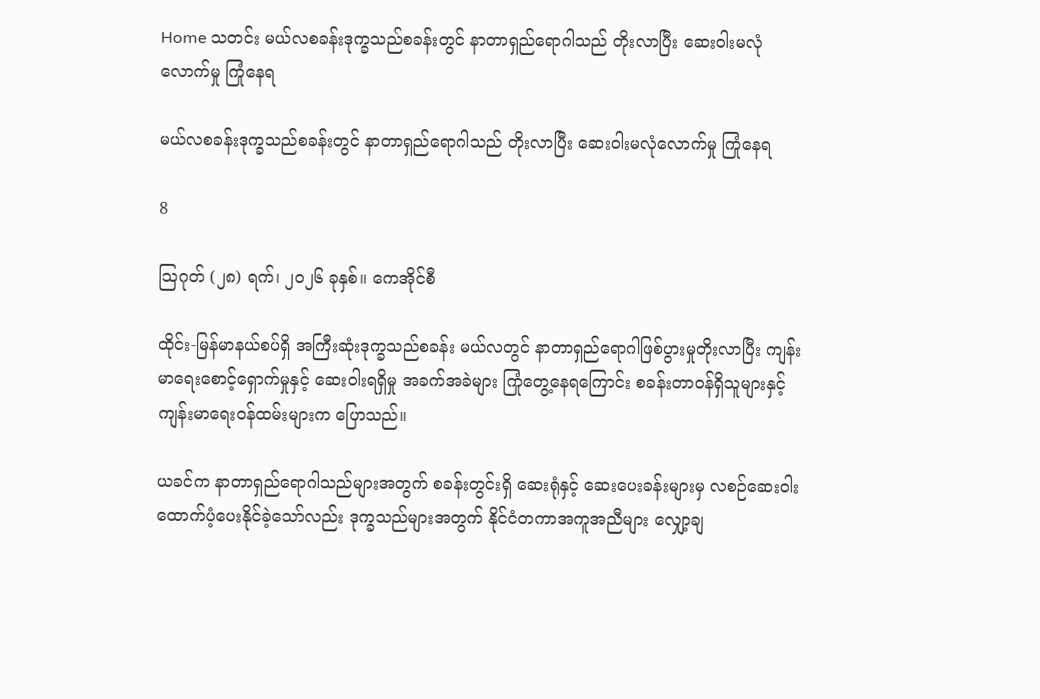Home သတင်း မယ်လစခန်းဒုက္ခသည်စခန်းတွင် နာတာရှည်ရောဂါသည် တိုးလာပြီး ဆေးဝါးမလုံလောက်မှု ကြုံနေရ

မယ်လစခန်းဒုက္ခသည်စခန်းတွင် နာတာရှည်ရောဂါသည် တိုးလာပြီး ဆေးဝါးမလုံလောက်မှု ကြုံနေရ

8

သြဂုတ် (၂၈) ရက်၊ ၂၀၂၆ ခုနှစ်။ ကေအိုင်စီ

ထိုင်း-မြန်မာနယ်စပ်ရှိ အကြီးဆုံးဒုက္ခသည်စခန်း မယ်လတွင် နာတာရှည်ရောဂါဖြစ်ပွားမှုတိုးလာပြီး ကျန်းမာရေးစောင့်ရှောက်မှုနှင့် ဆေးဝါးရရှိမှု အခက်အခဲများ ကြုံတွေ့နေရကြောင်း စခန်းတာဝန်ရှိသူများနှင့် ကျန်းမာရေးဝန်ထမ်းများက ပြောသည်။

ယခင်က နာတာရှည်ရောဂါသည်များအတွက် စခန်းတွင်းရှိ ဆေးရုံနှင့် ဆေးပေးခန်းများမှ လစဉ်ဆေးဝါး ထောက်ပံ့ပေးနိုင်ခဲ့သော်လည်း ဒုက္ခသည်များအတွက် နိုင်ငံတကာအကူအညီများ လျှော့ချ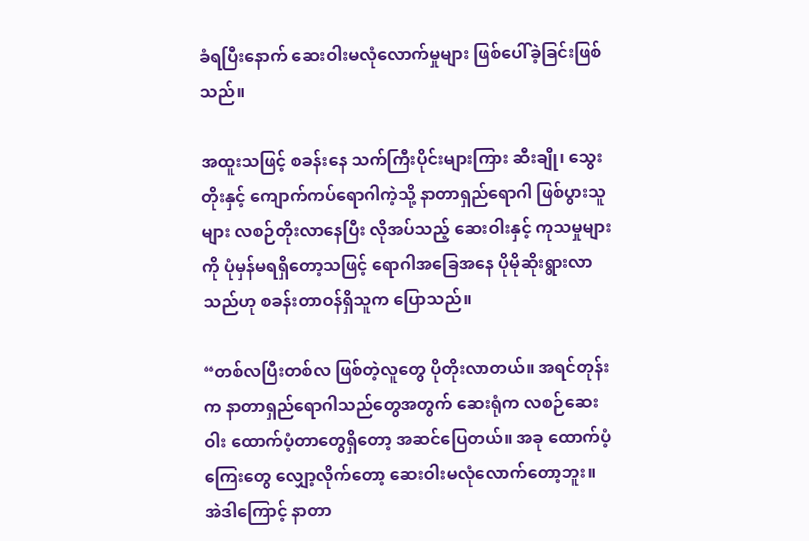ခံရပြီးနောက် ဆေးဝါးမလုံလောက်မှုများ ဖြစ်ပေါ်ခဲ့ခြင်းဖြစ်သည်။

အထူးသဖြင့် စခန်းနေ သက်ကြီးပိုင်းများကြား ဆီးချို၊ သွေးတိုးနှင့် ကျောက်ကပ်ရောဂါကဲ့သို့ နာတာရှည်ရောဂါ ဖြစ်ပွားသူများ လစဉ်တိုးလာနေပြီး လိုအပ်သည့် ဆေးဝါးနှင့် ကုသမှုများကို ပုံမှန်မရရှိတော့သဖြင့် ရောဂါအခြေအနေ ပိုမိုဆိုးရွားလာသည်ဟု စခန်းတာဝန်ရှိသူက ပြောသည်။

“တစ်လပြီးတစ်လ ဖြစ်တဲ့လူတွေ ပိုတိုးလာတယ်။ အရင်တုန်းက နာတာရှည်ရောဂါသည်တွေအတွက် ဆေးရုံက လစဉ်ဆေးဝါး ထောက်ပံ့တာတွေရှိတော့ အဆင်ပြေတယ်။ အခု ထောက်ပံ့ကြေးတွေ လျှော့လိုက်တော့ ဆေးဝါးမလုံလောက်တော့ဘူး။ အဲဒါကြောင့် နာတာ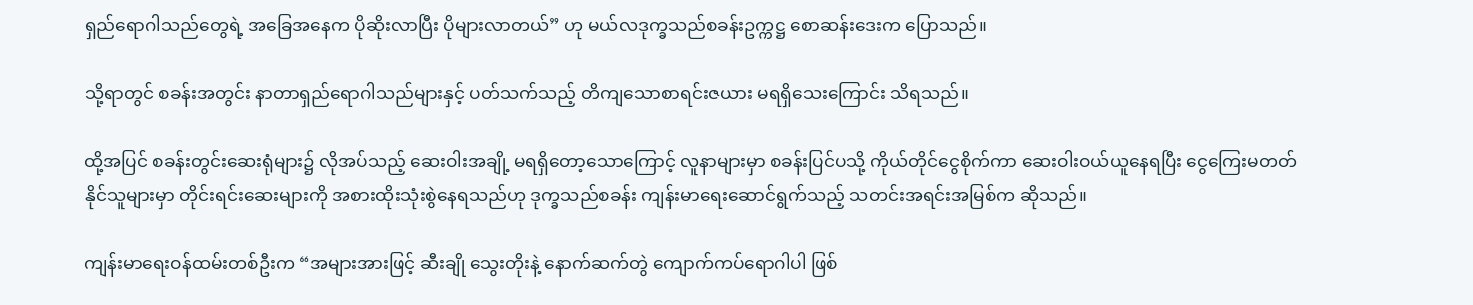ရှည်ရောဂါသည်တွေရဲ့ အခြေအနေက ပိုဆိုးလာပြီး ပိုများလာတယ်” ဟု မယ်လဒုက္ခသည်စခန်းဥက္ကဋ္ဌ စောဆန်းဒေးက ပြောသည်။

သို့ရာတွင် စခန်းအတွင်း နာတာရှည်ရောဂါသည်များနှင့် ပတ်သက်သည့် တိကျသောစာရင်းဇယား မရရှိသေးကြောင်း သိရသည်။

ထို့အပြင် စခန်းတွင်းဆေးရုံများ၌ လိုအပ်သည့် ဆေးဝါးအချို့ မရရှိတော့သောကြောင့် လူနာများမှာ စခန်းပြင်ပသို့ ကိုယ်တိုင်ငွေစိုက်ကာ ဆေးဝါးဝယ်ယူနေရပြီး ငွေကြေးမတတ်နိုင်သူများမှာ တိုင်းရင်းဆေးများကို အစားထိုးသုံးစွဲနေရသည်ဟု ဒုက္ခသည်စခန်း ကျန်းမာရေးဆောင်ရွက်သည့် သတင်းအရင်းအမြစ်က ဆိုသည်။

ကျန်းမာရေးဝန်ထမ်းတစ်ဦးက “အများအားဖြင့် ဆီးချို သွေးတိုးနဲ့ နောက်ဆက်တွဲ ကျောက်ကပ်ရောဂါပါ ဖြစ်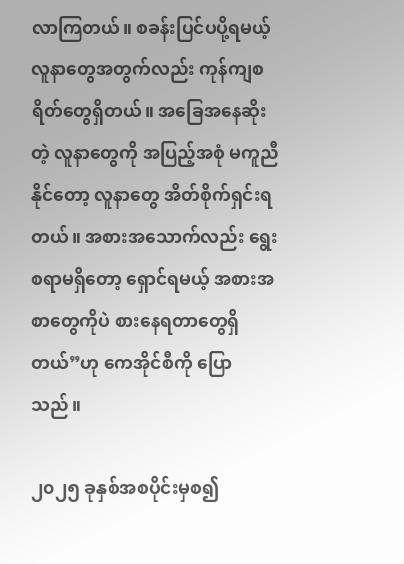လာကြတယ်။ စခန်းပြင်ပပို့ရမယ့် လူနာတွေအတွက်လည်း ကုန်ကျစရိတ်တွေရှိတယ်။ အခြေအနေဆိုးတဲ့ လူနာတွေကို အပြည့်အစုံ မကူညီနိုင်တော့ လူနာတွေ အိတ်စိုက်ရှင်းရတယ်။ အစားအသောက်လည်း ရွေးစရာမရှိတော့ ရှောင်ရမယ့် အစားအစာတွေကိုပဲ စားနေရတာတွေရှိတယ်”ဟု ကေအိုင်စီကို ပြောသည်။

၂၀၂၅ ခုနှစ်အစပိုင်းမှစ၍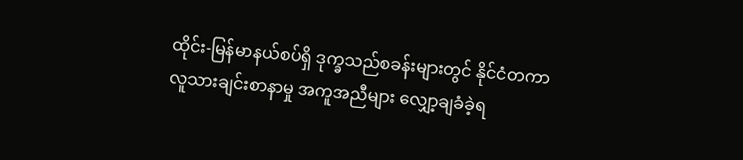ထိုင်း-မြန်မာနယ်စပ်ရှိ ဒုက္ခသည်စခန်းများတွင် နိုင်ငံတကာ လူသားချင်းစာနာမှု အကူအညီများ လျှော့ချခံခဲ့ရ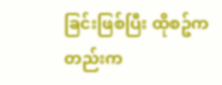ခြင်းဖြစ်ပြီး ထိုစဥ်ကတည်းက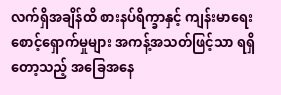လက်ရှိအချိန်ထိ စားနပ်ရိက္ခာနှင့် ကျန်းမာရေးစောင့်ရှောက်မှုများ အကန့်အသတ်ဖြင့်သာ ရရှိတော့သည့် အခြေအနေ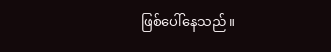ဖြစ်ပေါ်နေသည်။